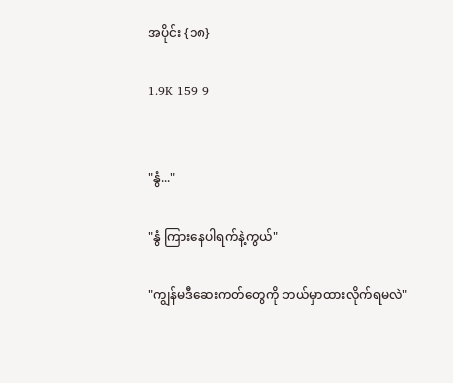အပိုင်း {၁၈}

1.9K 159 9


"နွံ..."

"နွံ ကြားနေပါရက်နဲ့ကွယ်"

"ကျွန်မဒီဆေးကတ်တွေကို ဘယ်မှာထားလိုက်ရမလဲ"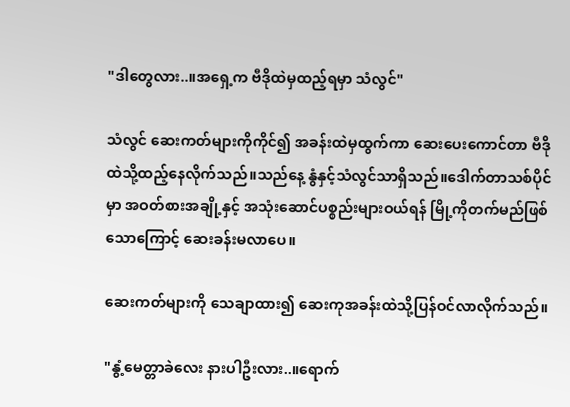"ဒါတွေလား..။အရှေ့က ဗီဒိုထဲမှထည့်ရမှာ သံလွင်"

သံလွင် ဆေးကတ်များကိုကိုင်၍ အခန်းထဲမှထွက်ကာ ဆေးပေးကောင်တာ ဗီဒိုထဲသို့ထည့်နေလိုက်သည်။သည်နေ့ နွံနှင့်သံလွင်သာရှိသည်။ဒေါက်တာသစ်ပိုင်မှာ အဝတ်စားအချို့နှင့် အသုံးဆောင်ပစ္စည်းများဝယ်ရန် မြို့ကိုတက်မည်ဖြစ်သောကြောင့် ဆေးခန်းမလာပေ။

ဆေးကတ်များကို သေချာထား၍ ဆေးကုအခန်းထဲသို့ပြန်ဝင်လာလိုက်သည်။

"နွံ့မေတ္တာခဲလေး နားပါဦးလား..။ရောက်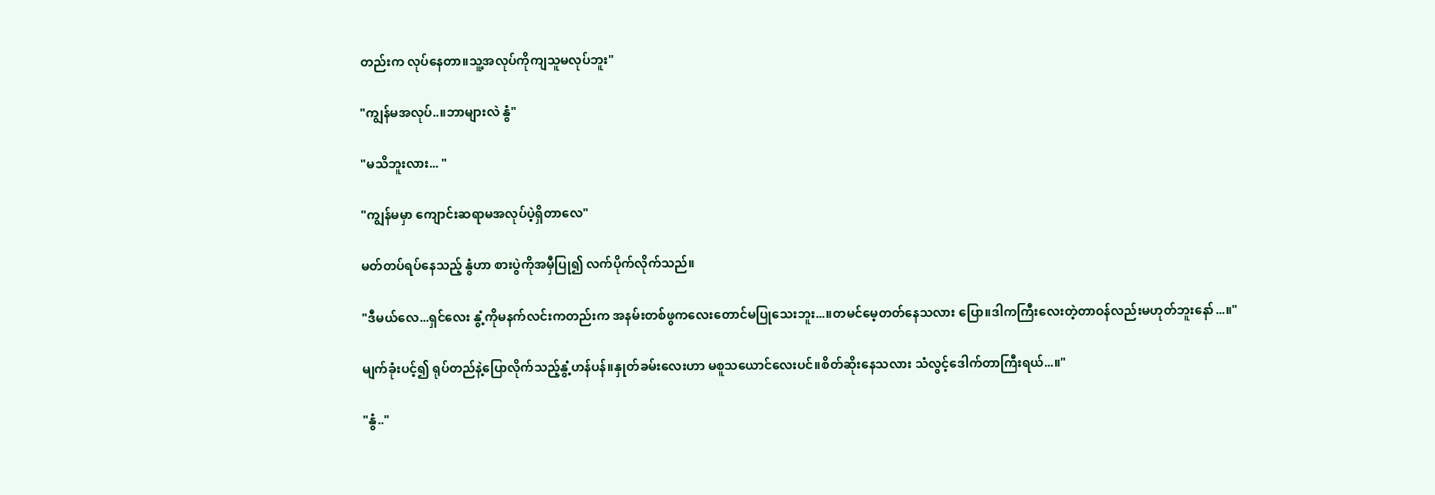တည်းက လုပ်နေတာ။သူ့အလုပ်ကိုကျသူမလုပ်ဘူး"

"ကျွန်မအလုပ်..။ဘာများလဲ နွံ"

"မသိဘူးလား... "

"ကျွန်မမှာ ကျောင်းဆရာမအလုပ်ပဲ့ရှိတာလေ"

မတ်တပ်ရပ်နေသည့် နွံဟာ စားပွဲကိုအမှီပြု၍ လက်ပိုက်လိုက်သည်။

"ဒီမယ်လေ...ရှင်လေး နွံ့ကိုမနက်လင်းကတည်းက အနမ်းတစ်ဖွကလေးတောင်မပြုသေးဘူး...။တမင်မေ့တတ်နေသလား ပြော။ဒါကကြီးလေးတဲ့တာဝန်လည်းမဟုတ်ဘူးနော်...။"

မျက်ခုံးပင့်၍ ရုပ်တည်နဲ့ပြောလိုက်သည့်နွံ့ဟန်ပန်။နှုတ်ခမ်းလေးဟာ မစူသယောင်လေးပင်။စိတ်ဆိုးနေသလား သံလွင့်ဒေါက်တာကြီးရယ်...။"

"နွံ.."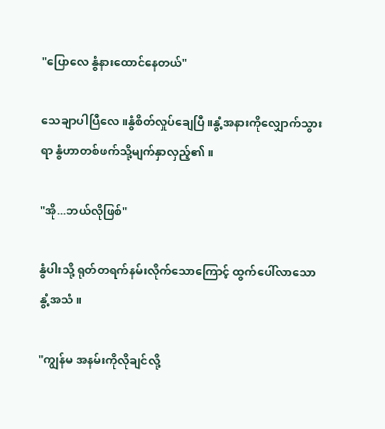"ပြောလေ နွံနားထောင်နေတယ်"

သေချာပါပြီလေ။နွံစိတ်လှုပ်ချေပြီ။နွံ့အနားကိုလျှောက်သွားရာ နွံဟာတစ်ဖက်သို့မျက်နှာလှည့်၏ ။

"အို...ဘယ်လိုဖြစ်"

နွံပါးသို့ ရုတ်တရက်နမ်းလိုက်သောကြောင့် ထွက်ပေါ်လာသော နွံ့အသံ။

"ကျွန်မ အနမ်းကိုလိုချင်လို့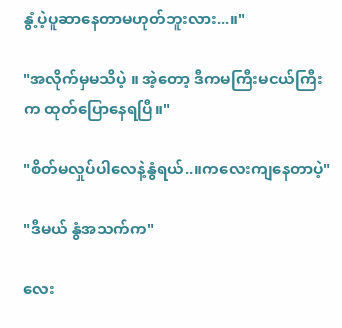နွံ့ပဲ့ပူဆာနေတာမဟုတ်ဘူးလား...။"

"အလိုက်မှမသိပဲ့ ။ အဲ့တော့ ဒီကမကြီးမငယ်ကြီးက ထုတ်ပြောနေရပြီ။"

"စိတ်မလှုပ်ပါလေနဲ့နွံရယ်..။ကလေးကျနေတာပဲ့"

"ဒီမယ် နွံအသက်က"

လေး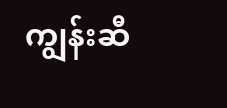ကျွန်းဆီ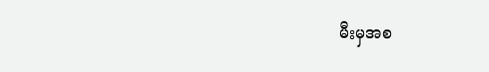မီးမှအစ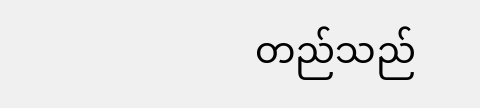တည်သည်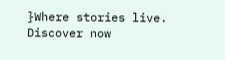}Where stories live. Discover now